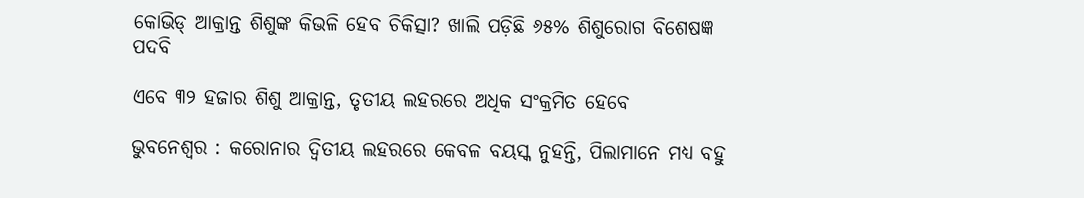କୋଭିଡ୍ ଆକ୍ରାନ୍ତ ଶିଶୁଙ୍କ କିଭଳି ହେବ ଚିକିତ୍ସା? ଖାଲି ପଡ଼ିଛି ୬୫% ଶିଶୁରୋଗ ବିଶେଷଜ୍ଞ ପଦବି

ଏବେ ୩୨ ହଜାର ଶିଶୁ ଆକ୍ରାନ୍ତ, ତୃତୀୟ ଲହରରେ ଅଧିକ ସଂକ୍ରମିତ ହେବେ

ଭୁବନେଶ୍ବର : କ‌ରୋନାର ଦ୍ବିତୀୟ ଲହରରେ କେବଳ ବୟସ୍କ ନୁହନ୍ତି, ପିଲାମା‌ନେ ମଧ୍ୟ ବହୁ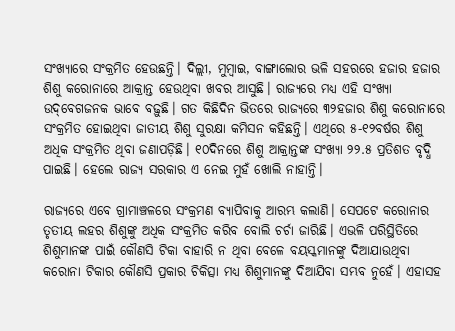ସଂଖ୍ୟାରେ ସଂକ୍ରମିତ ହେଉଛନ୍ତି। ଦିଲ୍ଲୀ, ମୁମ୍ବାଇ, ବା‌ଙ୍ଗାଲୋର ଭଳି ସହରରେ ହଜାର ହଜାର ଶିଶୁ କରୋନାରେ ଆକ୍ରାନ୍ତ ହେଉଥିବା ଖବର ଆସୁଛି। ରାଜ୍ୟରେ ମଧ୍ୟ ଏହି ସଂଖ୍ୟା ଉଦ୍‌ବେଗଜନକ ଭାବେ ବଢ଼ୁଛି। ଗତ କିଛିଦିନ ଭିତରେ ରାଜ୍ୟରେ ୩୨ହଜାର ଶିଶୁ କରୋନାରେ ସଂକ୍ରମିତ ହୋଇଥିବା ଜାତୀୟ ଶିଶୁ ସୁରକ୍ଷା କମିସନ କହିଛନ୍ତି। ଏଥିରେ ୫-୧୨ବର୍ଷର ଶିଶୁ ଅଧିକ ସଂକ୍ରମିତ ଥିବା ଜଣାପଡ଼ିଛି। ୧୦ଦିନରେ ଶିଶୁ ଆକ୍ରାନ୍ତଙ୍କ ସଂଖ୍ୟା ୨୨.୫ ପ୍ରତିଶତ ବୃଦ୍ଧି ପାଇଛି। ହେଲେ ରାଜ୍ୟ ସରକାର ଏ ନେଇ ମୁହଁ ଖୋଲି ନାହାନ୍ତି।

ରାଜ୍ୟରେ ଏବେ ଗ୍ରାମାଞ୍ଚଳରେ ସଂକ୍ରମଣ ବ୍ୟାପିବାକୁ ଆରମ୍ଭ କଲାଣି। ସେପଟେ କରୋନାର ତୃତୀୟ ଲହର ଶିଶୁଙ୍କୁ ଅଧିକ ସଂକ୍ରମିତ କରିବ ବୋଲି ଚର୍ଚା ଜାରିଛି। ଏଭଳି ପରିସ୍ଥିତିରେ ଶିଶୁମାନଙ୍କ ପାଇଁ କୌଣସି ଟିକା ବାହାରି ନ ଥିବା ବେଳେ ବୟସ୍କମାନଙ୍କୁ ଦିଆଯାଉଥିବା କରୋନା ଟିକାର କୌଣସି ପ୍ରକାର ଚିକିତ୍ସା ମଧ୍ୟ ଶିଶୁମାନଙ୍କୁ ଦିଆଯିବା ସମ୍ଭବ ନୁହେଁ। ଏହାସହ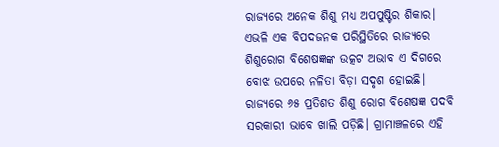ରାଜ୍ୟରେ ଅନେକ ଶିଶୁ ମଧ୍ୟ ଅପପୁଷ୍ଟିର ଶିକାର। ଏଭଳି ଏକ ବିପଦଜନକ ପରିସ୍ଥିତିରେ ରାଜ୍ୟରେ ଶିଶୁରୋଗ ବିଶେଷଜ୍ଞଙ୍କ ଉତ୍କଟ ଅଭାବ ଏ ଦିଗରେ ବୋଝ ଉପରେ ନଳିତା ବିଡ଼ା ସଦୃଶ ହୋଇଛି। ରାଜ୍ୟରେ ୬୫ ପ୍ରତିଶତ ଶିଶୁ ରୋଗ ବିଶେଷଜ୍ଞ ପଦବି ସରକାରୀ ଭାବେ ଖାଲି ପଡ଼ିଛି। ଗ୍ରାମାଞ୍ଚଳରେ ଏହି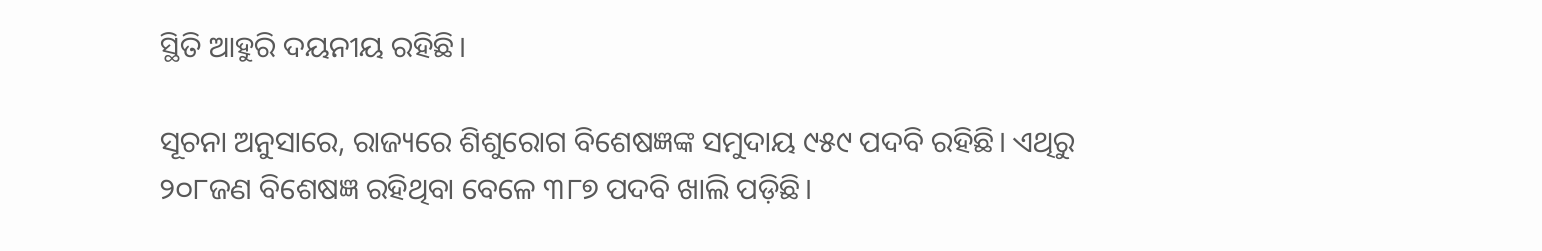ସ୍ଥିତି ଆହୁରି ଦୟନୀୟ ରହିଛି।

ସୂଚନା ଅନୁସାରେ, ରାଜ୍ୟରେ ଶିଶୁରୋଗ ବିଶେଷଜ୍ଞଙ୍କ ସମୁଦାୟ ୯୫୯ ପଦବି ରହିଛି। ଏଥିରୁ ୨୦୮ଜଣ ବିଶେଷଜ୍ଞ ରହିଥିବା ବେଳେ ୩୮୭ ପଦବି ଖାଲି ପଡ଼ିଛି।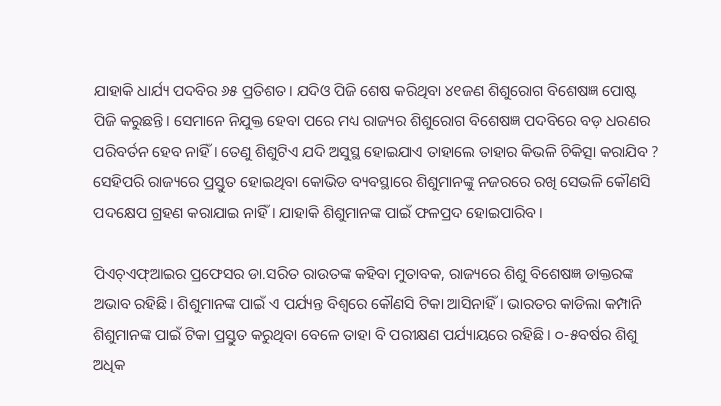ଯାହାକି ଧାର୍ଯ୍ୟ ପଦବିର ୬୫ ପ୍ରତିଶତ। ଯଦିଓ ପିଜି ଶେଷ କରିଥିବା ୪୧ଜଣ ଶିଶୁରୋଗ ବିଶେଷଜ୍ଞ ପୋଷ୍ଟ ପିଜି କରୁଛନ୍ତି। ସେମାନେ ନିଯୁକ୍ତ ହେବା ପରେ ମଧ୍ୟ ରାଜ୍ୟର ଶିଶୁରୋଗ ବିଶେଷଜ୍ଞ ପଦବିରେ ବଡ଼ ଧରଣର ପରିବର୍ତନ ହେବ ନାହିଁ। ତେଣୁ ଶିଶୁଟିଏ ଯଦି ଅସୁସ୍ଥ ହୋଇଯାଏ ତାହାଲେ ତାହାର କିଭଳି ଚିକିତ୍ସା କରାଯିବ ? ସେହିପରି ରାଜ୍ୟରେ ପ୍ରସ୍ତୁତ ହୋଇଥିବା କୋଭିଡ ବ୍ୟବସ୍ଥାରେ ଶିଶୁମାନଙ୍କୁ ନଜରରେ ରଖି ସେଭଳି କୌଣସି ପଦକ୍ଷେପ ଗ୍ରହଣ କରାଯାଇ ନାହିଁ। ଯାହାକି ଶିଶୁମାନଙ୍କ ପାଇଁ ଫଳପ୍ରଦ ହୋଇପାରିବ।

ପିଏଚ୍‌ଏଫ୍‌ଆଇର ପ୍ରଫେସର ଡା.ସରିତ ରାଉତଙ୍କ କହିବା ମୁତାବକ, ରାଜ୍ୟରେ ଶିଶୁ ବିଶେଷଜ୍ଞ ଡାକ୍ତରଙ୍କ ଅଭାବ ରହିଛି। ଶିଶୁମାନଙ୍କ ପାଇଁ ଏ ପର୍ଯ୍ୟନ୍ତ ବିଶ୍ବରେ କୌଣସି ଟିକା ଆସିନାହିଁ। ଭାରତର କାଡିଲା କମ୍ପାନି ଶିଶୁମାନଙ୍କ ପାଇଁ ଟିକା ପ୍ରସ୍ତୁତ କରୁଥିବା ବେଳେ ତାହା ବି ପରୀକ୍ଷଣ ପର୍ଯ୍ୟାୟରେ ରହିଛି। ୦-୫ବର୍ଷର ଶିଶୁ ଅଧିକ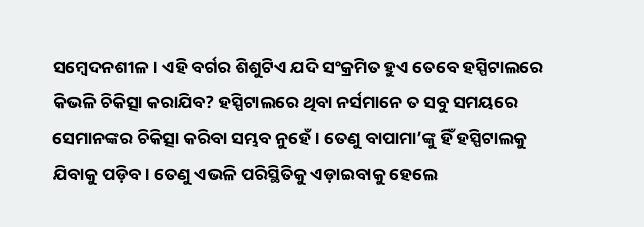ସମ୍ବେଦନଶୀଳ। ଏହି ବର୍ଗର ଶିଶୁଟିଏ ଯଦି ସଂକ୍ରମିତ ହୁଏ ତେବେ ହସ୍ପିଟାଲରେ କିଭଳି ଚିକିତ୍ସା କରାଯିବ? ହସ୍ପିଟାଲରେ ଥିବା ନର୍ସମାନେ ତ ସବୁ ସମୟରେ ସେମାନଙ୍କର ଚିକିତ୍ସା କରିବା ସମ୍ଭବ ନୁହେଁ। ତେଣୁ ବାପାମା’ଙ୍କୁ ହିଁ ହସ୍ପିଟାଲକୁ ଯିବାକୁ ପଡ଼ିବ। ତେଣୁ ଏଭଳି ପରିସ୍ଥିତିକୁ ଏଡ଼ାଇବାକୁ ହେଲେ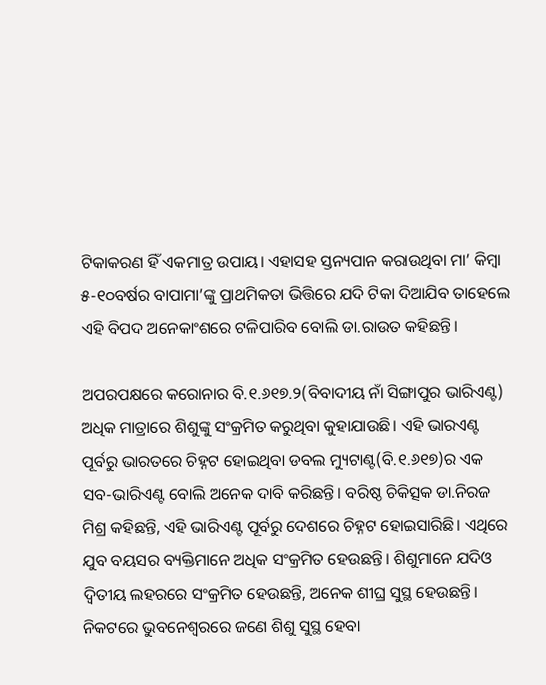ଟିକାକରଣ ହିଁ ଏକମାତ୍ର ଉପାୟ। ଏହାସହ ସ୍ତନ୍ୟପାନ କରାଉଥିବା ମା’ କିମ୍ବା ୫-୧୦ବର୍ଷର ବାପାମା’ଙ୍କୁ ପ୍ରାଥମିକତା ଭିତ୍ତିରେ ଯଦି ଟିକା ଦିଆଯିବ ତାହେଲେ ଏହି ବିପଦ ଅନେକାଂଶରେ ଟଳିପାରିବ ବୋଲି ଡା.ରାଉତ କହିଛନ୍ତି।

ଅପରପକ୍ଷରେ କରୋନାର ବି.୧.୬୧୭.୨(ବିବାଦୀୟ ନାଁ ସିଙ୍ଗାପୁର ଭାରିଏଣ୍ଟ) ଅଧିକ ମାତ୍ରାରେ ଶିଶୁଙ୍କୁ ସଂକ୍ରମିତ କରୁଥିବା କୁହାଯାଉଛି। ଏହି ଭାରଏଣ୍ଟ ପୂର୍ବରୁ ଭାରତରେ ଚିହ୍ନଟ ହୋଇଥିବା ଡବଲ ମ୍ୟୁଟାଣ୍ଟ(ବି.୧.୬୧୭)ର ଏକ ସବ-ଭାରିଏଣ୍ଟ ବୋଲି ଅନେକ ଦାବି କରିଛନ୍ତି। ବରିଷ୍ଠ ଚିକିତ୍ସକ ଡା.ନିରଜ ମିଶ୍ର କହିଛନ୍ତି, ଏହି ଭାରିଏଣ୍ଟ ପୂର୍ବରୁ ଦେଶରେ ଚିହ୍ନଟ ହୋଇସାରିଛି। ଏଥିରେ ଯୁବ ବୟସର ବ୍ୟକ୍ତିମାନେ ଅଧିକ ସଂକ୍ରମିତ ହେଉଛନ୍ତି। ଶିଶୁମାନେ ଯଦିଓ ଦ୍ବିତୀୟ ଲହରରେ ସଂକ୍ରମିତ ହେଉଛନ୍ତି, ଅନେକ ଶୀଘ୍ର ସୁସ୍ଥ ହେଉଛନ୍ତି। ନିକଟରେ ଭୁବନେଶ୍ବରରେ ଜଣେ ଶିଶୁ ସୁସ୍ଥ ହେବା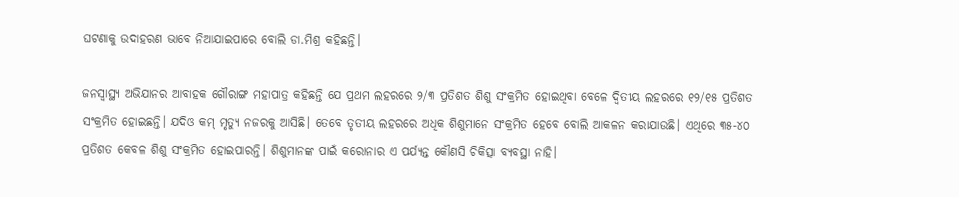ଘଟଣାକୁ ଉଦାହରଣ ଭାବେ ନିଆଯାଇପାରେ ବୋଲି ଡା.ମିଶ୍ର କହିଛନ୍ତି।

ଜନସ୍ବାସ୍ଥ୍ୟ ଅଭିଯାନର ଆବାହକ ଗୌରାଙ୍ଗ ମହାପାତ୍ର କହିଛନ୍ତି ଯେ ପ୍ରଥମ ଲହରରେ ୨/୩ ପ୍ରତିଶତ ଶିଶୁ ସଂକ୍ରମିତ ହୋଇଥିବା ବେଳେ ଦ୍ବିତୀୟ ଲହରରେ ୧୨/୧୫ ପ୍ରତିଶତ ସଂକ୍ରମିତ ହୋଇଛନ୍ତି। ଯଦିଓ କମ୍ ମୃତ୍ୟୁ ନଜରକୁ ଆସିଛି। ତେବେ ତୃତୀୟ ଲହରରେ ଅଧିକ ଶିଶୁମାନେ ସଂକ୍ରମିତ ହେବେ ବୋଲି ଆକଳନ କରାଯାଉଛି। ଏଥିରେ ୩୫-୪୦ ପ୍ରତିଶତ କେବଳ ଶିଶୁ ସଂକ୍ରମିତ ହୋଇପାରନ୍ତି। ଶିଶୁମାନଙ୍କ ପାଇଁ କରୋନାର ଏ ପର୍ଯ୍ୟନ୍ତ କୌଣସି ଚିକିତ୍ସା ବ୍ୟବସ୍ଥା ନାହି।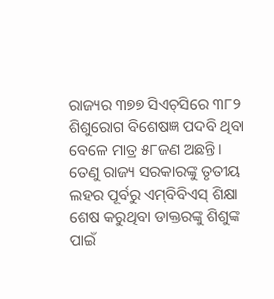ରାଜ୍ୟର ୩୭୭ ସିଏଚ୍‌ସିରେ ୩୮୨ ଶିଶୁରୋଗ ବି‌ଶେଷଜ୍ଞ ପଦବି ଥିବା ବେଳେ ମାତ୍ର ୫୮ଜଣ ଅଛନ୍ତି। ତେଣୁ ରାଜ୍ୟ ସରକାରଙ୍କୁ ତୃତୀୟ ଲହର ପୂର୍ବରୁ ଏମ୍‌ବିବିଏସ୍‌ ଶିକ୍ଷା ଶେଷ କରୁଥିବା ଡାକ୍ତରଙ୍କୁ ଶିଶୁଙ୍କ ପାଇଁ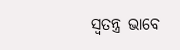ସ୍ବତନ୍ତ୍ର ଭାବେ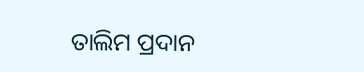ତାଲିମ ପ୍ରଦାନ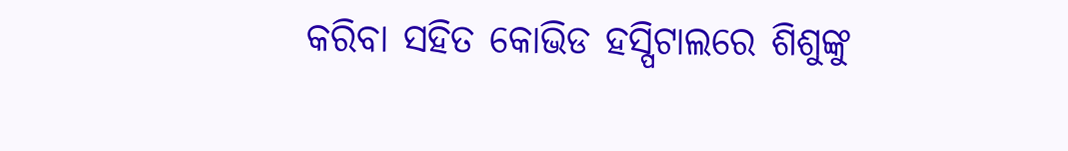କରିବା ସହିତ କୋଭିଡ ହସ୍ପିଟାଲରେ ଶିଶୁଙ୍କୁ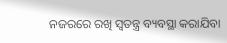ନଜରରେ ରଖି ସ୍ବତନ୍ତ୍ର ବ୍ୟବସ୍ଥା କରାଯିବା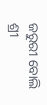ଜରୁରୀ ବୋଲି ଶ୍ରୀ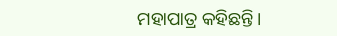ମହାପାତ୍ର କହିଛନ୍ତି।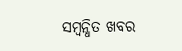ସମ୍ବନ୍ଧିତ ଖବର